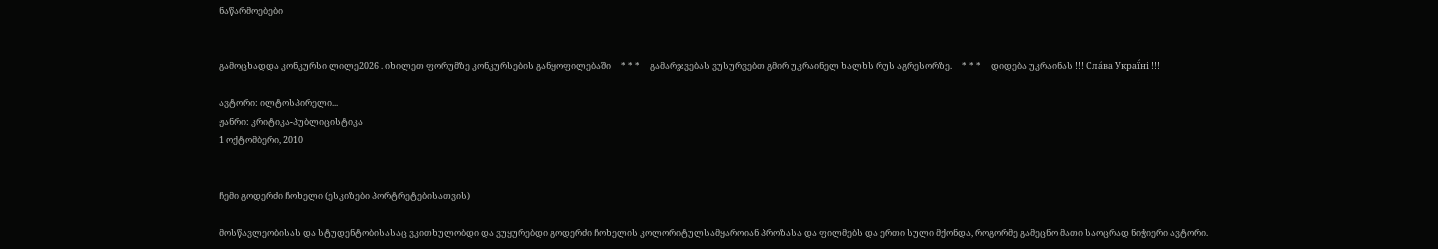ნაწარმოებები


გამოცხადდა კონკურსი ლილე2026 . იხილეთ ფორუმზე კონკურსების განყოფილებაში     * * *     გამარჯვებას ვუსურვებთ გმირ უკრაინელ ხალხს რუს აგრესორზე.     * * *     დიდება უკრაინას !!! Сла́ва Украї́ні !!!

ავტორი: ილტოსპირელი...
ჟანრი: კრიტიკა-პუბლიცისტიკა
1 ოქტომბერი, 2010


ჩემი გოდერძი ჩოხელი (ესკიზები პორტრეტებისათვის)

მოსწავლეობისას და სტუდენტობისასაც ვკითხულობდი და ვუყურებდი გოდერძი ჩოხელის კოლორიტულსამყაროიან პროზასა და ფილმებს და ერთი სული მქონდა, როგორმე გამეცნო მათი საოცრად ნიჭიერი ავტორი.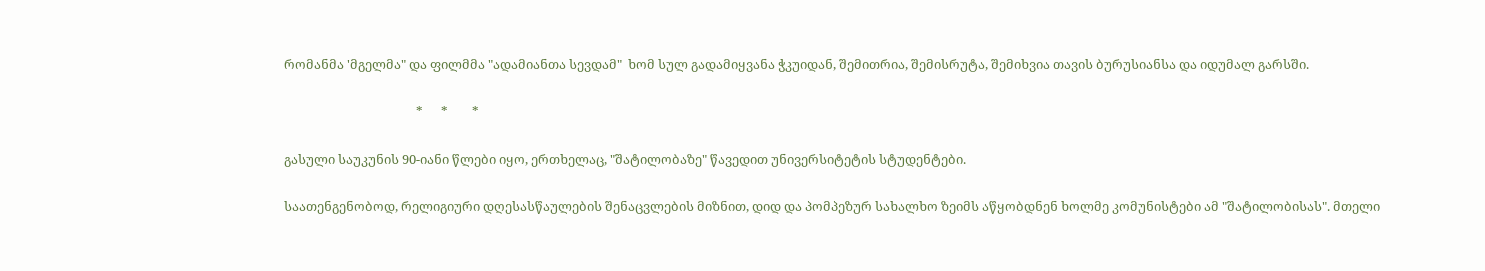რომანმა 'მგელმა" და ფილმმა "ადამიანთა სევდამ"  ხომ სულ გადამიყვანა ჭკუიდან, შემითრია, შემისრუტა, შემიხვია თავის ბურუსიანსა და იდუმალ გარსში.

                                            *      *        *

გასული საუკუნის 90-იანი წლები იყო, ერთხელაც, "შატილობაზე" წავედით უნივერსიტეტის სტუდენტები.

საათენგენობოდ, რელიგიური დღესასწაულების შენაცვლების მიზნით, დიდ და პომპეზურ სახალხო ზეიმს აწყობდნენ ხოლმე კომუნისტები ამ "შატილობისას". მთელი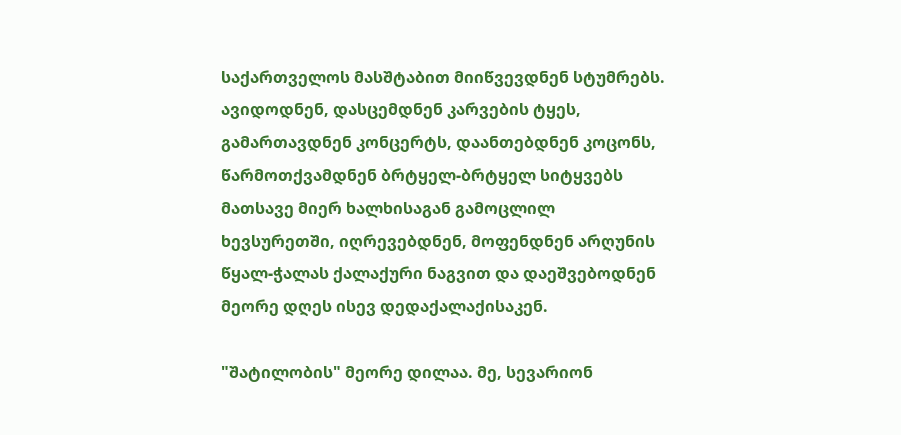საქართველოს მასშტაბით მიიწვევდნენ სტუმრებს. ავიდოდნენ, დასცემდნენ კარვების ტყეს, გამართავდნენ კონცერტს, დაანთებდნენ კოცონს, წარმოთქვამდნენ ბრტყელ-ბრტყელ სიტყვებს მათსავე მიერ ხალხისაგან გამოცლილ ხევსურეთში, იღრევებდნენ, მოფენდნენ არღუნის წყალ-ჭალას ქალაქური ნაგვით და დაეშვებოდნენ მეორე დღეს ისევ დედაქალაქისაკენ.

"შატილობის" მეორე დილაა. მე, სევარიონ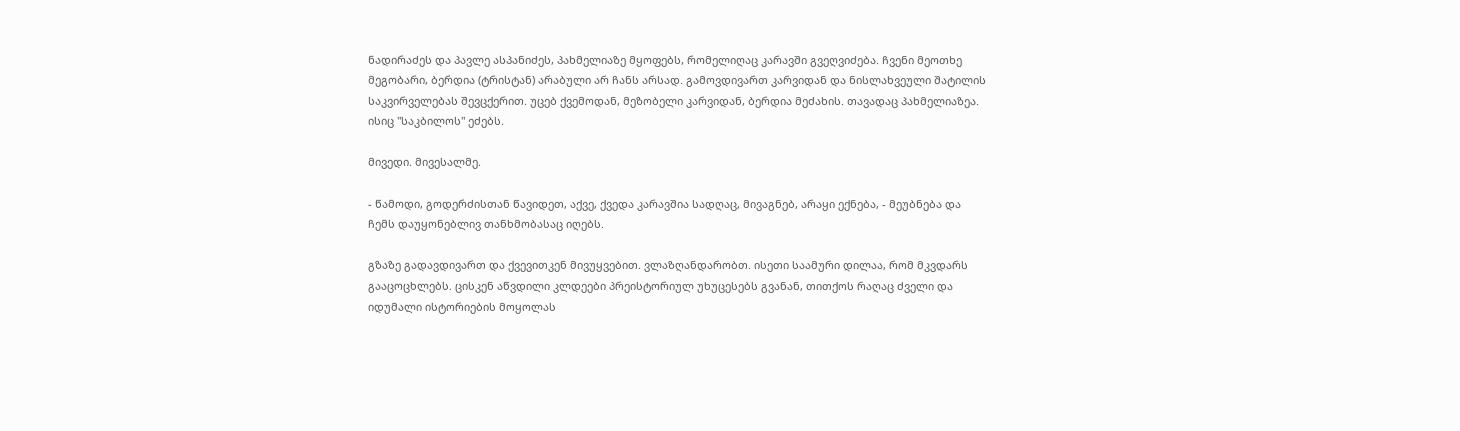ნადირაძეს და პავლე ასპანიძეს, პახმელიაზე მყოფებს, რომელიღაც კარავში გვეღვიძება. ჩვენი მეოთხე მეგობარი, ბერდია (ტრისტან) არაბული არ ჩანს არსად. გამოვდივართ კარვიდან და ნისლახვეული შატილის საკვირველებას შევცქერით. უცებ ქვემოდან, მეზობელი კარვიდან, ბერდია მეძახის. თავადაც პახმელიაზეა. ისიც "საკბილოს" ეძებს.

მივედი. მივესალმე.

- წამოდი, გოდერძისთან წავიდეთ, აქვე, ქვედა კარავშია სადღაც, მივაგნებ, არაყი ექნება, - მეუბნება და ჩემს დაუყონებლივ თანხმობასაც იღებს.

გზაზე გადავდივართ და ქვევითკენ მივუყვებით. ვლაზღანდარობთ. ისეთი საამური დილაა, რომ მკვდარს გააცოცხლებს. ცისკენ აწვდილი კლდეები პრეისტორიულ უხუცესებს გვანან, თითქოს რაღაც ძველი და იდუმალი ისტორიების მოყოლას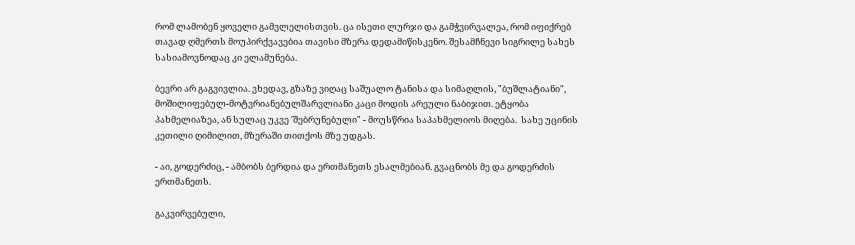რომ ლამობენ ყოველი გამვლელისთვის. ცა ისეთი ლურჯი და გამჭვირვალეა, რომ იფიქრებ თავად ღმერთს მოუპირქვავებია თავისი მზერა დედამიწისკენო. შესამჩნევი სიგრილე სახეს სასიამოვნოდაც კი ელამუნება.

ბევრი არ გაგვივლია. ვხედავ, გზაზე ვიღაც საშუალო ტანისა და სიმაღლის, "ბუშლატიანი", მოშილიფებულ-მოტვრიანებულშარვლიანი კაცი მოდის არეული ნაბიჯით. ეტყობა პახმელიაზეა, ან სულაც უკვე 'შებრუნებული" - მოუსწრია საპახმელიოს მიღება.  სახე უცინის კეთილი ღიმილით, მზერაში თითქოს მზე უდგას.

- აი, გოდერძიც, - ამბობს ბერდია და ერთმანეთს ესალმებიან. გვაცნობს მე და გოდერძის ერთმანეთს.

გაკვირვებული,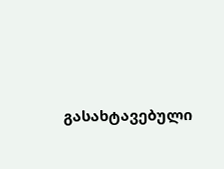გასახტავებული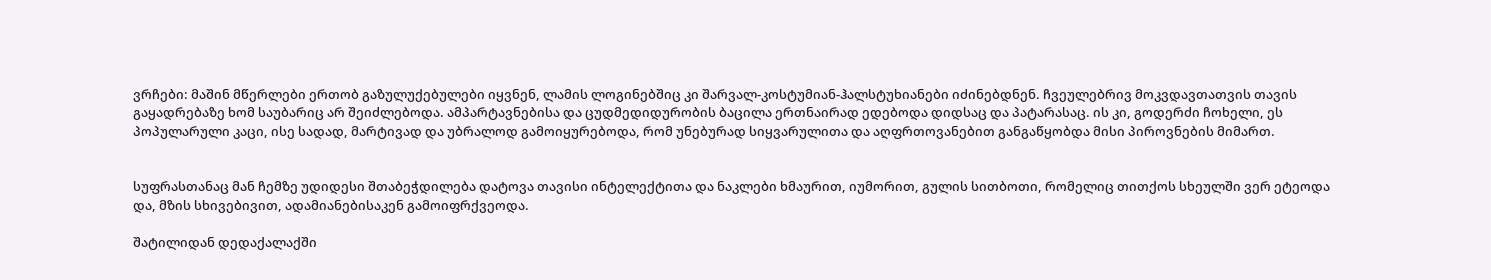ვრჩები: მაშინ მწერლები ერთობ გაზულუქებულები იყვნენ, ლამის ლოგინებშიც კი შარვალ-კოსტუმიან-ჰალსტუხიანები იძინებდნენ. ჩვეულებრივ მოკვდავთათვის თავის გაყადრებაზე ხომ საუბარიც არ შეიძლებოდა. ამპარტავნებისა და ცუდმედიდურობის ბაცილა ერთნაირად ედებოდა დიდსაც და პატარასაც. ის კი, გოდერძი ჩოხელი, ეს პოპულარული კაცი, ისე სადად, მარტივად და უბრალოდ გამოიყურებოდა, რომ უნებურად სიყვარულითა და აღფრთოვანებით განგაწყობდა მისი პიროვნების მიმართ.


სუფრასთანაც მან ჩემზე უდიდესი შთაბეჭდილება დატოვა თავისი ინტელექტითა და ნაკლები ხმაურით, იუმორით, გულის სითბოთი, რომელიც თითქოს სხეულში ვერ ეტეოდა და, მზის სხივებივით, ადამიანებისაკენ გამოიფრქვეოდა.

შატილიდან დედაქალაქში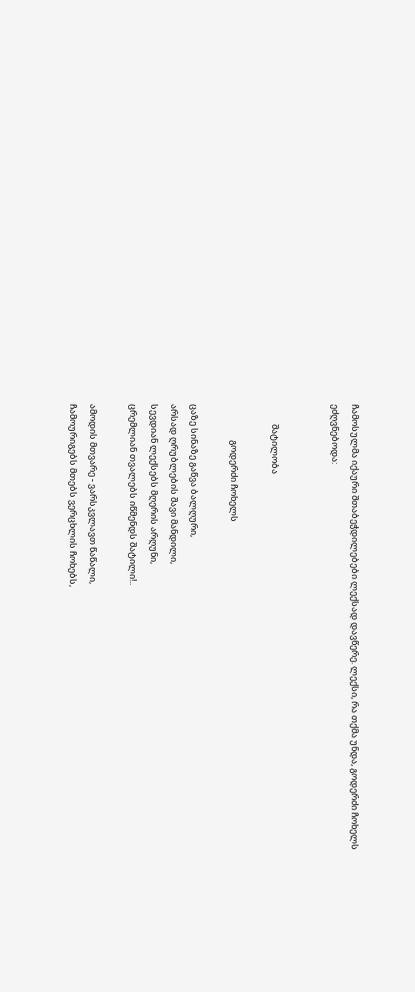ჩამოსულმა იქაური შთაბეჭდილებები ლექსად დავწერე. ლექსი, რა თქმა უნდა, გოდერძი ჩოხელს ეძღვნებოდა:


          შატილობა

                  გოდერძი ჩოხელს

ცაზე სინაზე გაწვა ბალღური,
არსად ღრუბლების შავი მანდილი,
სევდიან ლექსებს მღერის არღუნი,
ცრემლიან თვალებს იწმენდს შატილი!..

ამოდის მთვარე - ვარსკვლავთ წაწალი,
ჩამოურიგებს მთებს ვერცხლის ჩოხებს,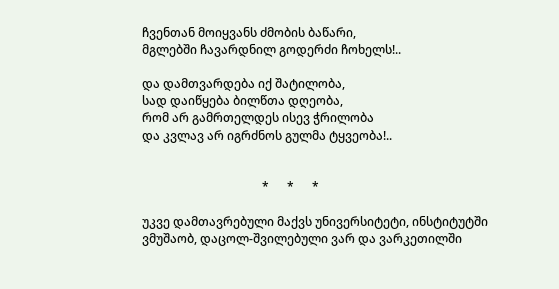ჩვენთან მოიყვანს ძმობის ბაწარი,
მგლებში ჩავარდნილ გოდერძი ჩოხელს!..

და დამთვარდება იქ შატილობა,
სად დაიწყება ბილწთა დღეობა,
რომ არ გამრთელდეს ისევ ჭრილობა
და კვლავ არ იგრძნოს გულმა ტყვეობა!..


                                        *      *      *

უკვე დამთავრებული მაქვს უნივერსიტეტი, ინსტიტუტში ვმუშაობ, დაცოლ-შვილებული ვარ და ვარკეთილში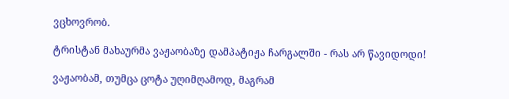ვცხოვრობ.

ტრისტან მახაურმა ვაჟაობაზე დამპატიჟა ჩარგალში - რას არ წავიდოდი!

ვაჟაობამ, თუმცა ცოტა უღიმღამოდ, მაგრამ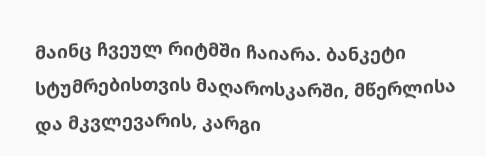მაინც ჩვეულ რიტმში ჩაიარა. ბანკეტი სტუმრებისთვის მაღაროსკარში, მწერლისა და მკვლევარის, კარგი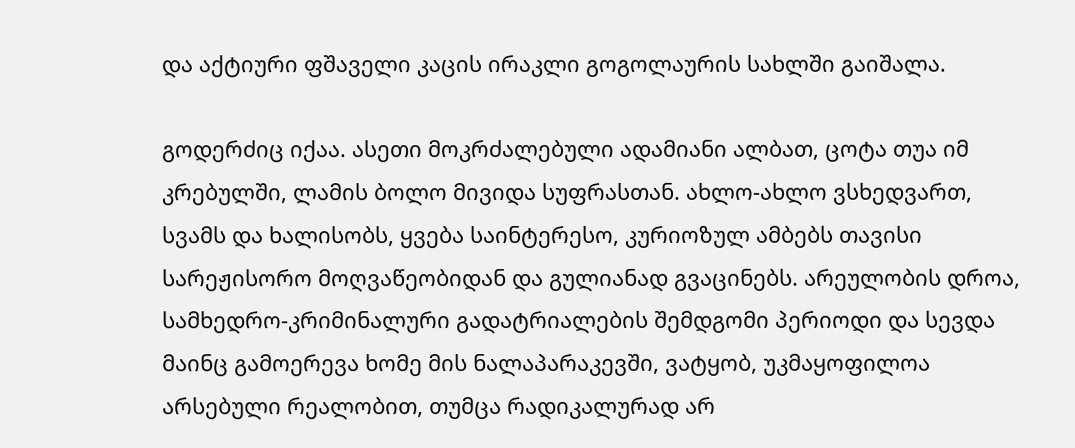და აქტიური ფშაველი კაცის ირაკლი გოგოლაურის სახლში გაიშალა.

გოდერძიც იქაა. ასეთი მოკრძალებული ადამიანი ალბათ, ცოტა თუა იმ კრებულში, ლამის ბოლო მივიდა სუფრასთან. ახლო-ახლო ვსხედვართ, სვამს და ხალისობს, ყვება საინტერესო, კურიოზულ ამბებს თავისი სარეჟისორო მოღვაწეობიდან და გულიანად გვაცინებს. არეულობის დროა, სამხედრო-კრიმინალური გადატრიალების შემდგომი პერიოდი და სევდა მაინც გამოერევა ხომე მის ნალაპარაკევში, ვატყობ, უკმაყოფილოა არსებული რეალობით, თუმცა რადიკალურად არ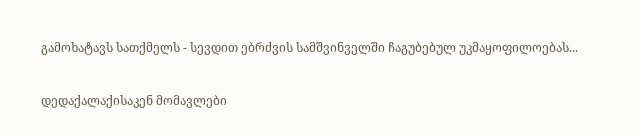გამოხატავს სათქმელს - სევდით ებრძვის სამშვინველში ჩაგუბებულ უკმაყოფილოებას...

დედაქალაქისაკენ მომავლები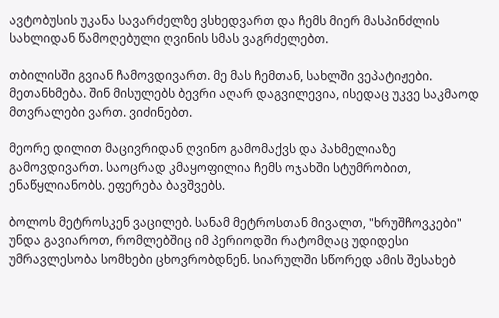ავტობუსის უკანა სავარძელზე ვსხედვართ და ჩემს მიერ მასპინძლის სახლიდან წამოღებული ღვინის სმას ვაგრძელებთ.

თბილისში გვიან ჩამოვდივართ. მე მას ჩემთან, სახლში ვეპატიჟები. მეთანხმება. შინ მისულებს ბევრი აღარ დაგვილევია, ისედაც უკვე საკმაოდ მთვრალები ვართ. ვიძინებთ.

მეორე დილით მაცივრიდან ღვინო გამომაქვს და პახმელიაზე გამოვდივართ. საოცრად კმაყოფილია ჩემს ოჯახში სტუმრობით, ენაწყლიანობს. ეფერება ბავშვებს.

ბოლოს მეტროსკენ ვაცილებ. სანამ მეტროსთან მივალთ, "ხრუშჩოვკები" უნდა გავიაროთ, რომლებშიც იმ პერიოდში რატომღაც უდიდესი უმრავლესობა სომხები ცხოვრობდნენ. სიარულში სწორედ ამის შესახებ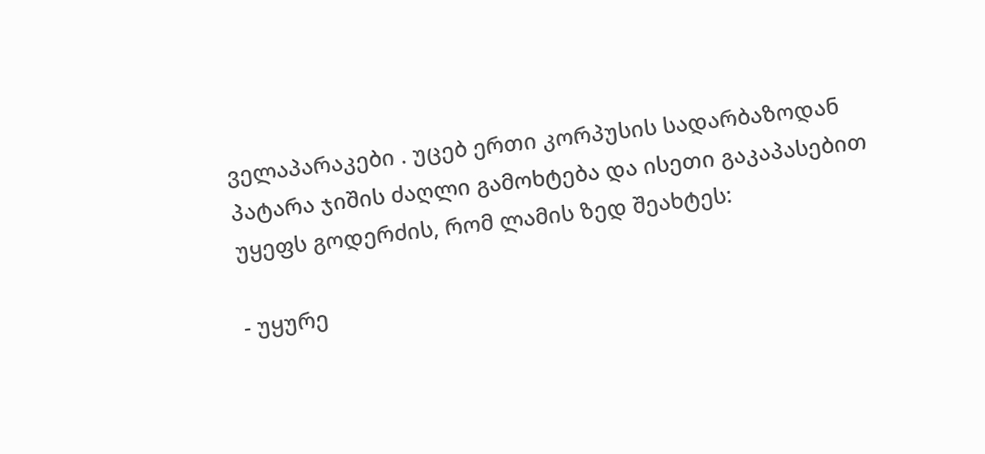ველაპარაკები . უცებ ერთი კორპუსის სადარბაზოდან პატარა ჯიშის ძაღლი გამოხტება და ისეთი გაკაპასებით უყეფს გოდერძის, რომ ლამის ზედ შეახტეს:

- უყურე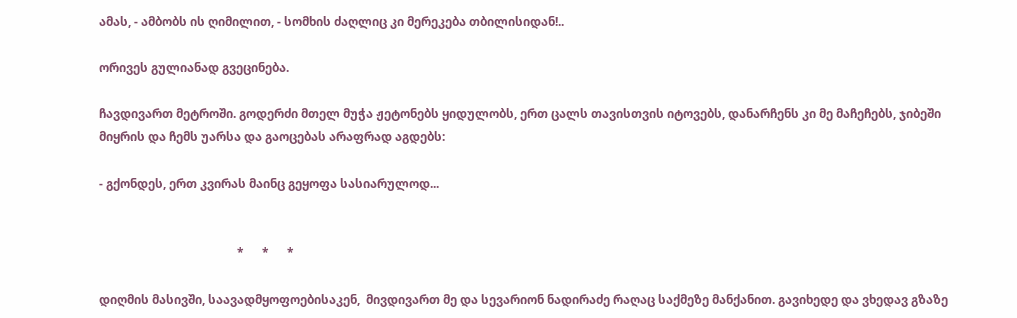ამას, - ამბობს ის ღიმილით, - სომხის ძაღლიც კი მერეკება თბილისიდან!..

ორივეს გულიანად გვეცინება.

ჩავდივართ მეტროში. გოდერძი მთელ მუჭა ჟეტონებს ყიდულობს, ერთ ცალს თავისთვის იტოვებს, დანარჩენს კი მე მაჩეჩებს, ჯიბეში მიყრის და ჩემს უარსა და გაოცებას არაფრად აგდებს:

- გქონდეს, ერთ კვირას მაინც გეყოფა სასიარულოდ...


                                              *      *      *

დიღმის მასივში, საავადმყოფოებისაკენ,  მივდივართ მე და სევარიონ ნადირაძე რაღაც საქმეზე მანქანით. გავიხედე და ვხედავ გზაზე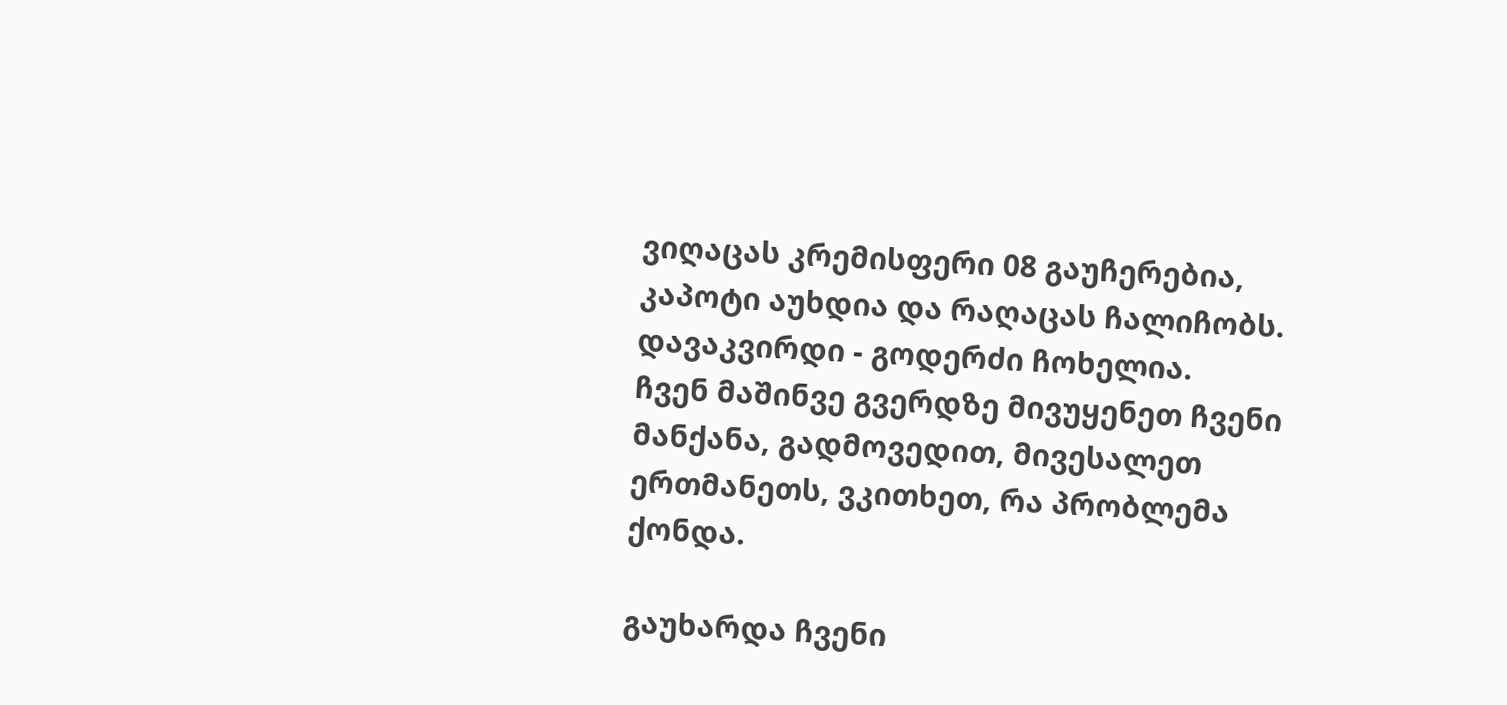ვიღაცას კრემისფერი 08 გაუჩერებია, კაპოტი აუხდია და რაღაცას ჩალიჩობს. დავაკვირდი - გოდერძი ჩოხელია.
ჩვენ მაშინვე გვერდზე მივუყენეთ ჩვენი მანქანა, გადმოვედით, მივესალეთ ერთმანეთს, ვკითხეთ, რა პრობლემა ქონდა.

გაუხარდა ჩვენი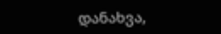დანახვა,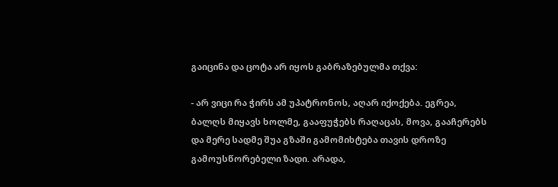გაიცინა და ცოტა არ იყოს გაბრაზებულმა თქვა:

- არ ვიცი რა ჭირს ამ უპატრონოს, აღარ იქოქება. ეგრეა, ბალღს მიყავს ხოლმე, გააფუჭებს რაღაცას, მოვა, გააჩერებს და მერე სადმე შუა გზაში გამომიხტება თავის დროზე გამოუსწორებელი ზადი. არადა,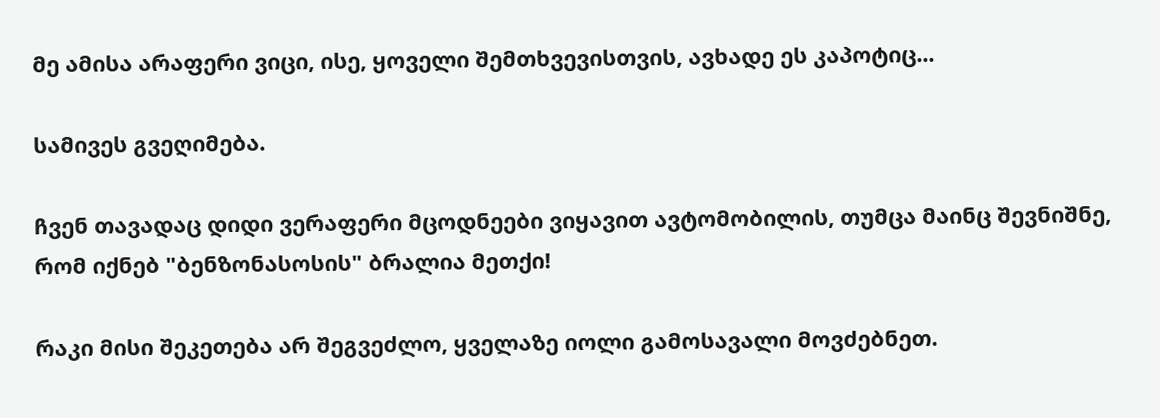მე ამისა არაფერი ვიცი, ისე, ყოველი შემთხვევისთვის, ავხადე ეს კაპოტიც...

სამივეს გვეღიმება.

ჩვენ თავადაც დიდი ვერაფერი მცოდნეები ვიყავით ავტომობილის, თუმცა მაინც შევნიშნე, რომ იქნებ "ბენზონასოსის" ბრალია მეთქი!

რაკი მისი შეკეთება არ შეგვეძლო, ყველაზე იოლი გამოსავალი მოვძებნეთ.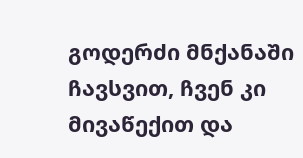გოდერძი მნქანაში ჩავსვით, ჩვენ კი მივაწექით და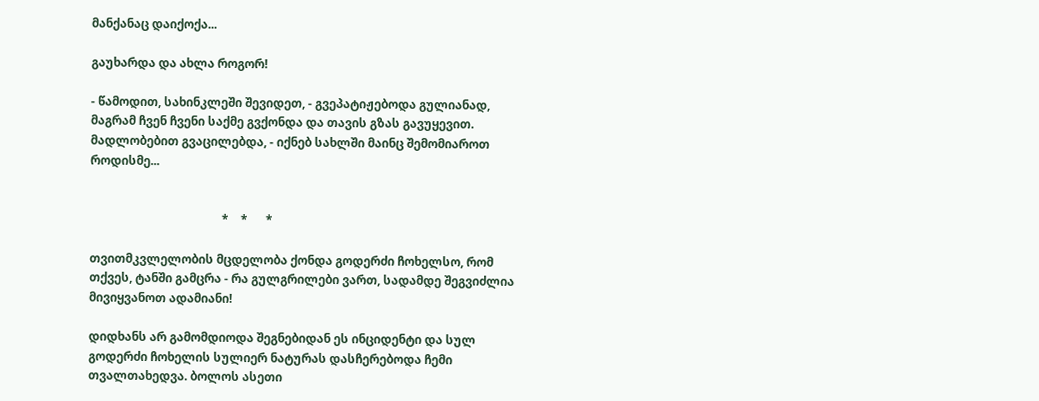მანქანაც დაიქოქა...

გაუხარდა და ახლა როგორ!

- წამოდით, სახინკლეში შევიდეთ, - გვეპატიჟებოდა გულიანად, მაგრამ ჩვენ ჩვენი საქმე გვქონდა და თავის გზას გავუყევით. მადლობებით გვაცილებდა, - იქნებ სახლში მაინც შემომიაროთ როდისმე...


                                            *    *      *

თვითმკვლელობის მცდელობა ქონდა გოდერძი ჩოხელსო, რომ თქვეს, ტანში გამცრა - რა გულგრილები ვართ, სადამდე შეგვიძლია მივიყვანოთ ადამიანი!

დიდხანს არ გამომდიოდა შეგნებიდან ეს ინციდენტი და სულ გოდერძი ჩოხელის სულიერ ნატურას დასჩერებოდა ჩემი თვალთახედვა. ბოლოს ასეთი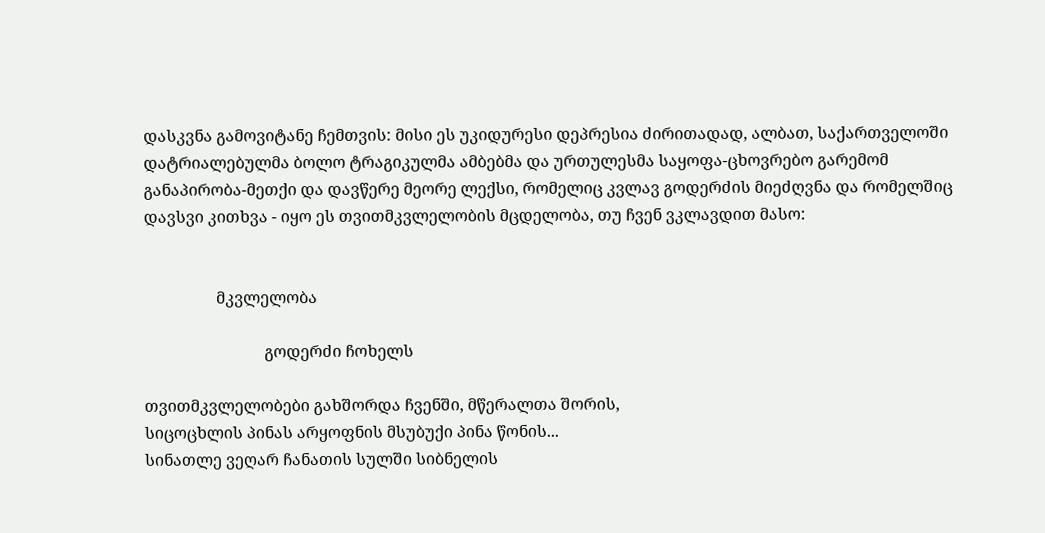დასკვნა გამოვიტანე ჩემთვის: მისი ეს უკიდურესი დეპრესია ძირითადად, ალბათ, საქართველოში დატრიალებულმა ბოლო ტრაგიკულმა ამბებმა და ურთულესმა საყოფა-ცხოვრებო გარემომ განაპირობა-მეთქი და დავწერე მეორე ლექსი, რომელიც კვლავ გოდერძის მიეძღვნა და რომელშიც დავსვი კითხვა - იყო ეს თვითმკვლელობის მცდელობა, თუ ჩვენ ვკლავდით მასო:


                  მკვლელობა

                              გოდერძი ჩოხელს

თვითმკვლელობები გახშორდა ჩვენში, მწერალთა შორის,
სიცოცხლის პინას არყოფნის მსუბუქი პინა წონის...
სინათლე ვეღარ ჩანათის სულში სიბნელის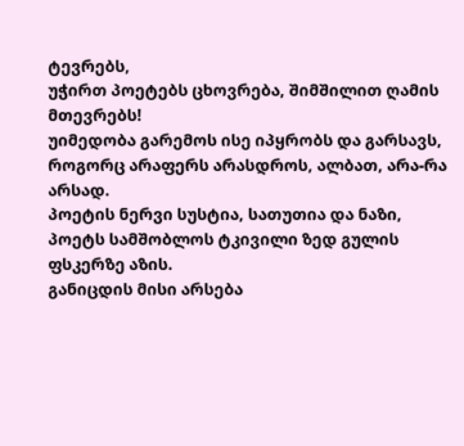ტევრებს,
უჭირთ პოეტებს ცხოვრება, შიმშილით ღამის მთევრებს!
უიმედობა გარემოს ისე იპყრობს და გარსავს,
როგორც არაფერს არასდროს, ალბათ, არა-რა არსად.
პოეტის ნერვი სუსტია, სათუთია და ნაზი,
პოეტს სამშობლოს ტკივილი ზედ გულის ფსკერზე აზის.
განიცდის მისი არსება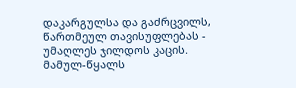დაკარგულსა და გაძრცვილს,
წართმეულ თავისუფლებას - უმაღლეს ჯილდოს კაცის.
მამულ-წყალს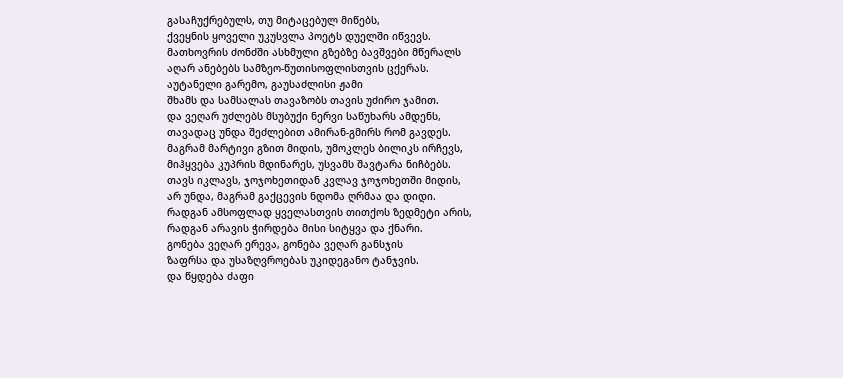გასაჩუქრებულს, თუ მიტაცებულ მიწებს,
ქვეყნის ყოველი უკუსვლა პოეტს დუელში იწვევს.
მათხოვრის ძონძში ასხმული გზებზე ბავშვები მწერალს
აღარ ანებებს სამზეო-წუთისოფლისთვის ცქერას.
აუტანელი გარემო, გაუსაძლისი ჟამი
შხამს და სამსალას თავაზობს თავის უძირო ჯამით.
და ვეღარ უძლებს მსუბუქი ნერვი საწუხარს ამდენს,
თავადაც უნდა შეძლებით ამირან-გმირს რომ გავდეს.
მაგრამ მარტივი გზით მიდის, უმოკლეს ბილიკს ირჩევს,
მიჰყვება კუპრის მდინარეს, უსვამს შავტარა ნიჩბებს.
თავს იკლავს, ჯოჯოხეთიდან კვლავ ჯოჯოხეთში მიდის,
არ უნდა, მაგრამ გაქცევის ნდომა ღრმაა და დიდი.
რადგან ამსოფლად ყველასთვის თითქოს ზედმეტი არის,
რადგან არავის ჭირდება მისი სიტყვა და ქნარი.
გონება ვეღარ ერევა, გონება ვეღარ განსჯის
ზაფრსა და უსაზღვროებას უკიდეგანო ტანჯვის.
და წყდება ძაფი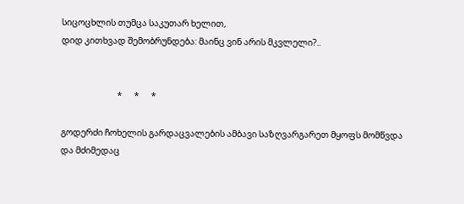სიცოცხლის თუმცა საკუთარ ხელით,
დიდ კითხვად შემობრუნდება: მაინც ვინ არის მკვლელი?..


                            *      *      *

გოდერძი ჩოხელის გარდაცვალების ამბავი საზღვარგარეთ მყოფს მომწვდა და მძიმედაც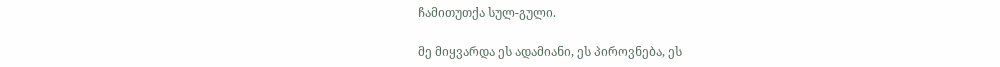ჩამითუთქა სულ-გული.

მე მიყვარდა ეს ადამიანი, ეს პიროვნება, ეს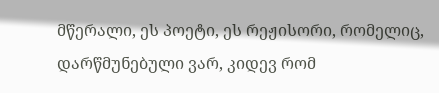მწერალი, ეს პოეტი, ეს რეჟისორი, რომელიც, დარწმუნებული ვარ, კიდევ რომ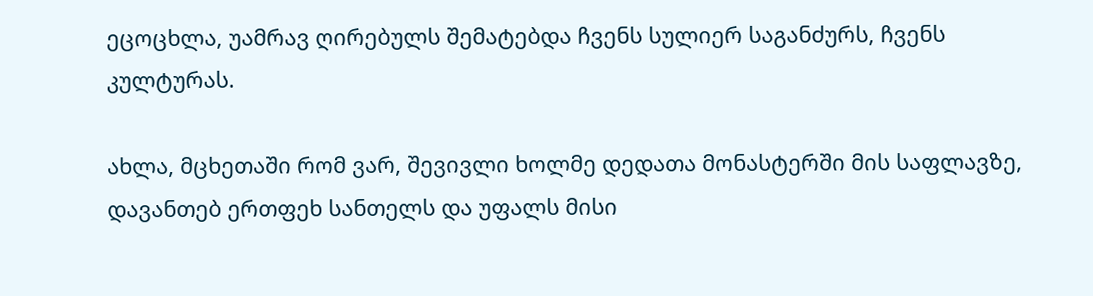ეცოცხლა, უამრავ ღირებულს შემატებდა ჩვენს სულიერ საგანძურს, ჩვენს კულტურას.

ახლა, მცხეთაში რომ ვარ, შევივლი ხოლმე დედათა მონასტერში მის საფლავზე, დავანთებ ერთფეხ სანთელს და უფალს მისი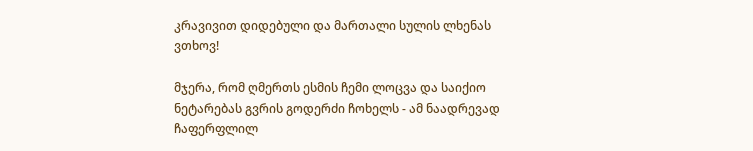კრავივით დიდებული და მართალი სულის ლხენას ვთხოვ!

მჯერა, რომ ღმერთს ესმის ჩემი ლოცვა და საიქიო ნეტარებას გვრის გოდერძი ჩოხელს - ამ ნაადრევად ჩაფერფლილ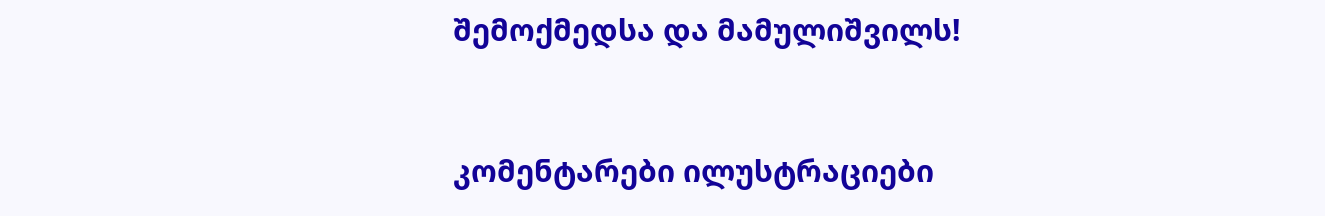შემოქმედსა და მამულიშვილს!


კომენტარები ილუსტრაციები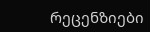რეცენზიები